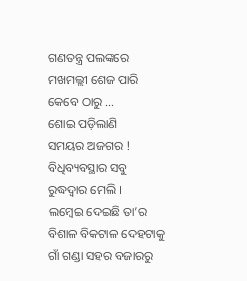ଗଣତନ୍ତ୍ର ପଲଙ୍କରେ
ମଖମଲ୍ଲୀ ଶେଜ ପାରି
କେବେ ଠାରୁ …
ଶୋଇ ପଡ଼ିଲାଣି
ସମୟର ଅଜଗର !
ବିଧିବ୍ୟବସ୍ଥାର ସବୁ
ରୁଦ୍ଧଦ୍ୱାର ମେଲି ।
ଲମ୍ବେଇ ଦେଇଛି ତା’ର
ବିଶାଳ ବିକଟାଳ ଦେହଟାକୁ
ଗାଁ ଗଣ୍ଡା ସହର ବଜାରରୁ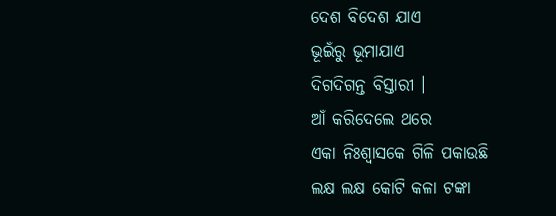ଦେଶ ବିଦେଶ ଯାଏ
ଭୂଇଁରୁ ଭୂମାଯାଏ
ଦିଗଦିଗନ୍ତ ବିସ୍ତାରୀ ।
ଆଁ କରିଦେଲେ ଥରେ
ଏକା ନିଃଶ୍ୱାସକେ ଗିଳି ପକାଉଛି
ଲକ୍ଷ ଲକ୍ଷ କୋଟି କଳା ଟଙ୍କା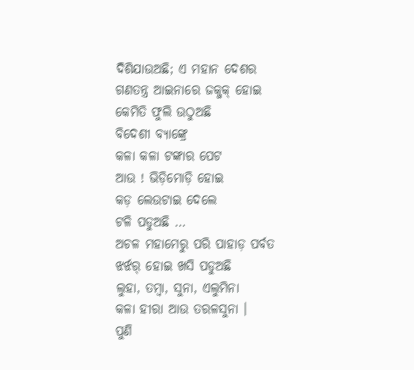ଦିଶିଯାଉଅଛି; ଏ ମହାନ ଦେଶର
ଗଣତନ୍ତ୍ର ଆଇନାରେ ଜକ୍ଜକ୍ ହୋଇ
କେମିତି ଫୁଲି ଉଠୁଅଛି
ବିଦେଶୀ ବ୍ୟାଙ୍କ୍ରେ
କଳା କଳା ଟଙ୍କାର ପେଟ
ଆଉ ! ଭିଡ଼ିମୋଡ଼ି ହୋଇ
କଡ଼ ଲେଉଟାଇ ଦେଲେ
ଟଳି ପଡୁଅଛି …
ଅଚଳ ମହାମେରୁ ପରି ପାହାଡ଼ ପର୍ବତ
ଝର୍ଝର୍ ହୋଇ ଖସି ପଡୁଅଛି
ଲୁହା, ତମ୍ବା, ସୁନା, ଏଲୁମିନା
କଳା ହୀରା ଆଉ ତରଳସୁନା ।
ପୁଣି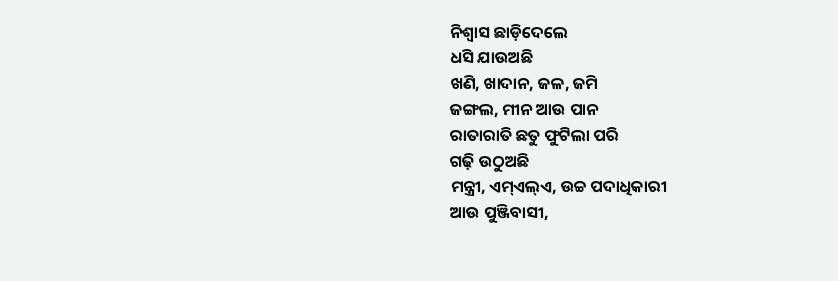ନିଶ୍ୱାସ ଛାଡ଼ିଦେଲେ
ଧସି ଯାଉଅଛି
ଖଣି, ଖାଦାନ, ଜଳ, ଜମି
ଜଙ୍ଗଲ, ମୀନ ଆଉ ପାନ
ରାତାରାତି ଛତୁ ଫୁଟିଲା ପରି
ଗଢ଼ି ଉଠୁଅଛି
ମନ୍ତ୍ରୀ, ଏମ୍ଏଲ୍ଏ, ଉଚ୍ଚ ପଦାଧିକାରୀ
ଆଉ ପୁଞ୍ଜିବାସୀ,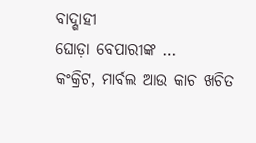ବାଦ୍ଶାହୀ
ଘୋଡ଼ା ବେପାରୀଙ୍କ …
କଂକ୍ରିଟ, ମାର୍ବଲ ଆଉ କାଚ ଖଚିତ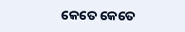କେତେ କେତେ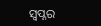ସ୍ୱପ୍ନର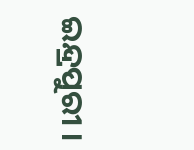ଇନ୍ଦ୍ରପୁରୀ ।